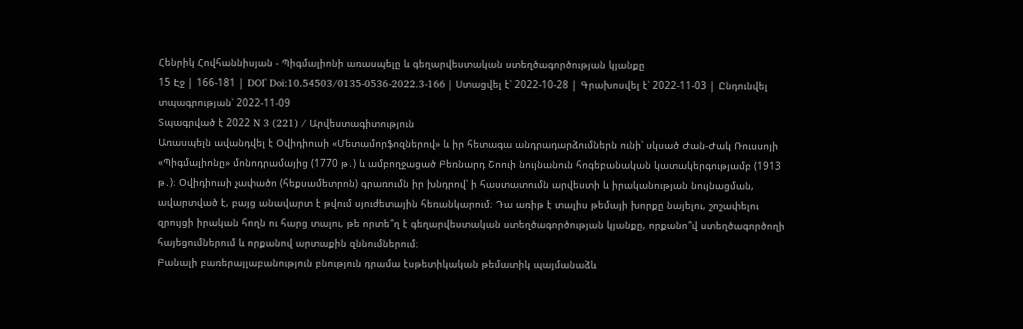Հենրիկ Հովհաննիսյան - Պիգմալիոնի առասպելը և գեղարվեստական ստեղծագործության կյանքը
15 Էջ | 166-181 | DOI՝ Doi:10.54503/0135-0536-2022.3-166 | Ստացվել է՝ 2022-10-28 | Գրախոսվել է՝ 2022-11-03 | Ընդունվել տպագրության՝ 2022-11-09
Տպագրված է 2022 N 3 (221) / Արվեստագիտություն
Առասպելն ավանդվել է Օվիդիուսի «Մետամորֆոզներով» և իր հետագա անդրադարձումներն ունի՝ սկսած Ժան-Ժակ Ռուսսոյի «Պիգմալիոնը» մոնոդրամայից (1770 թ․) և ամբողջացած Բեռնարդ Շոուի նույնանուն հոգեբանական կատակերգությամբ (1913 թ․)։ Օվիդիուսի չափածո (հեքսամետրոն) գրառումն իր խնդրով՝ ի հաստատումն արվեստի և իրականության նույնացման, ավարտված է, բայց անավարտ է թվում սյուժետային հեռանկարում։ Դա առիթ է տալիս թեմայի խորքը նայելու, շոշափելու զրույցի իրական հողն ու հարց տալու, թե որտե՞ղ է գեղարվեստական ստեղծագործության կյանքը, որքանո՞վ ստեղծագործողի հայեցումներում և որքանով արտաքին զննումներում։
Բանալի բառերայլաբանություն բնություն դրամա էսթետիկական թեմատիկ պայմանաձև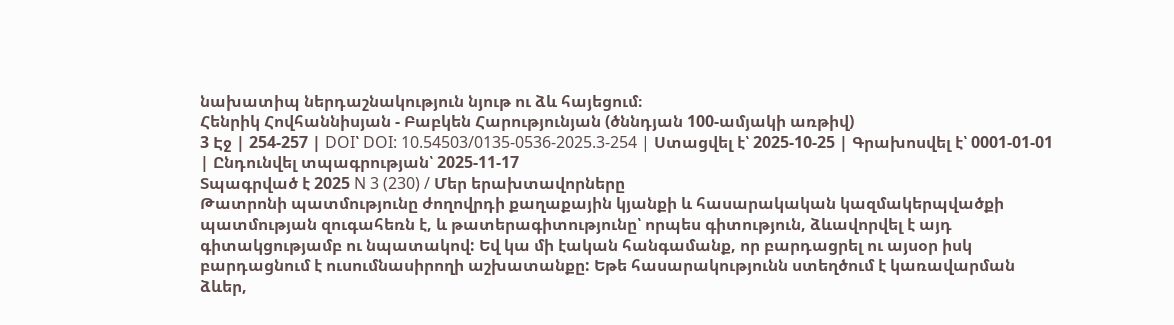նախատիպ ներդաշնակություն նյութ ու ձև հայեցում։
Հենրիկ Հովհաննիսյան - Բաբկեն Հարությունյան (ծննդյան 100-ամյակի առթիվ)
3 Էջ | 254-257 | DOI՝ DOI: 10.54503/0135-0536-2025.3-254 | Ստացվել է՝ 2025-10-25 | Գրախոսվել է՝ 0001-01-01 | Ընդունվել տպագրության՝ 2025-11-17
Տպագրված է 2025 N 3 (230) / Մեր երախտավորները
Թատրոնի պատմությունը ժողովրդի քաղաքային կյանքի և հասարակական կազմակերպվածքի պատմության զուգահեռն է, և թատերագիտությունը՝ որպես գիտություն, ձևավորվել է այդ գիտակցությամբ ու նպատակով: Եվ կա մի էական հանգամանք, որ բարդացրել ու այսօր իսկ բարդացնում է ուսումնասիրողի աշխատանքը: Եթե հասարակությունն ստեղծում է կառավարման ձևեր,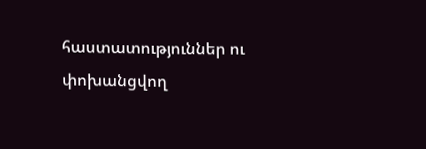հաստատություններ ու փոխանցվող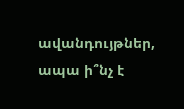ավանդույթներ, ապա ի՞նչ է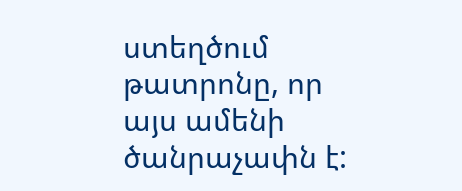ստեղծում թատրոնը, որ այս ամենի ծանրաչափն է: